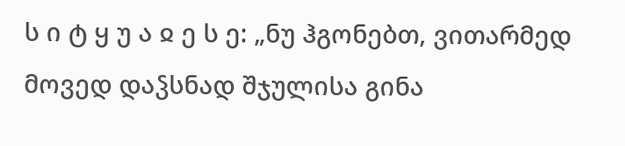ს ი ტ ყ უ ა ჲ ე ს ე: „ნუ ჰგონებთ, ვითარმედ მოვედ დაჴსნად შჯულისა გინა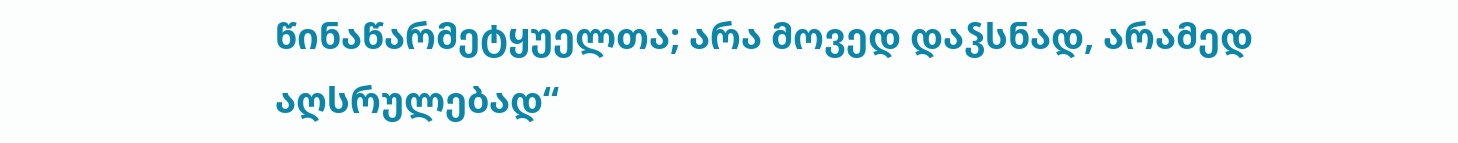წინაწარმეტყუელთა; არა მოვედ დაჴსნად, არამედ აღსრულებად“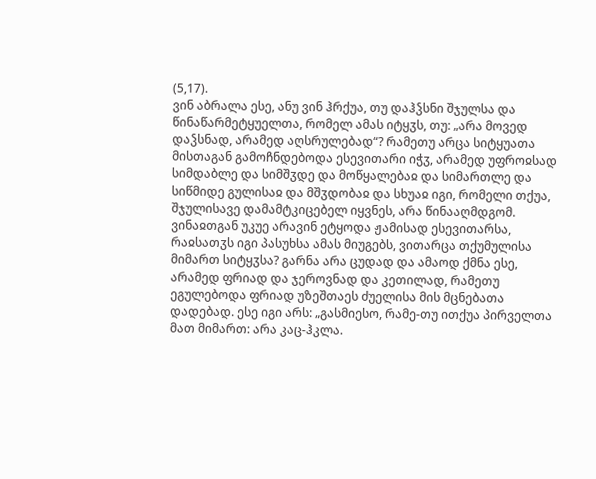(5,17).
ვინ აბრალა ესე, ანუ ვინ ჰრქუა, თუ დაჰჴსნი შჯულსა და წინაწარმეტყუელთა, რომელ ამას იტყჳს, თუ: „არა მოვედ დაჴსნად, არამედ აღსრულებად“? რამეთუ არცა სიტყუათა მისთაგან გამოჩნდებოდა ესევითარი იჭჳ, არამედ უფროჲსად სიმდაბლე და სიმშჳდე და მოწყალებაჲ და სიმართლე და სიწმიდე გულისაჲ და მშჳდობაჲ და სხუაჲ იგი, რომელი თქუა, შჯულისავე დამამტკიცებელ იყვნეს, არა წინააღმდგომ. ვინაჲთგან უკუე არავინ ეტყოდა ჟამისად ესევითარსა, რაჲსათჳს იგი პასუხსა ამას მიუგებს, ვითარცა თქუმულისა მიმართ სიტყჳსა? გარნა არა ცუდად და ამაოდ ქმნა ესე, არამედ ფრიად და ჯეროვნად და კეთილად, რამეთუ ეგულებოდა ფრიად უზეშთაეს ძუელისა მის მცნებათა დადებად. ესე იგი არს: „გასმიესო, რამე-თუ ითქუა პირველთა მათ მიმართ: არა კაც-ჰკლა.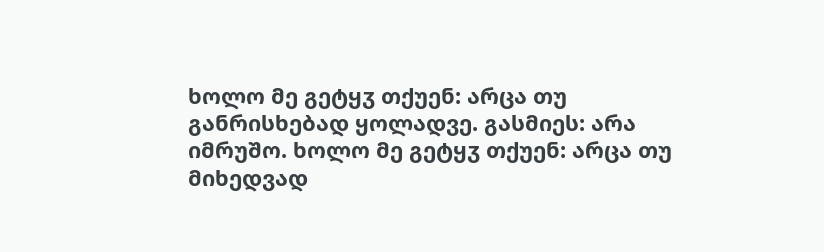ხოლო მე გეტყჳ თქუენ: არცა თუ განრისხებად ყოლადვე. გასმიეს: არა იმრუშო. ხოლო მე გეტყჳ თქუენ: არცა თუ მიხედვად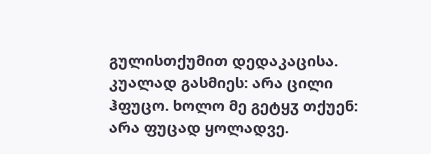გულისთქუმით დედაკაცისა. კუალად გასმიეს: არა ცილი ჰფუცო. ხოლო მე გეტყჳ თქუენ: არა ფუცად ყოლადვე.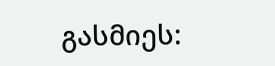გასმიეს: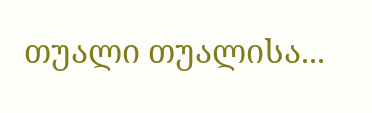თუალი თუალისა...